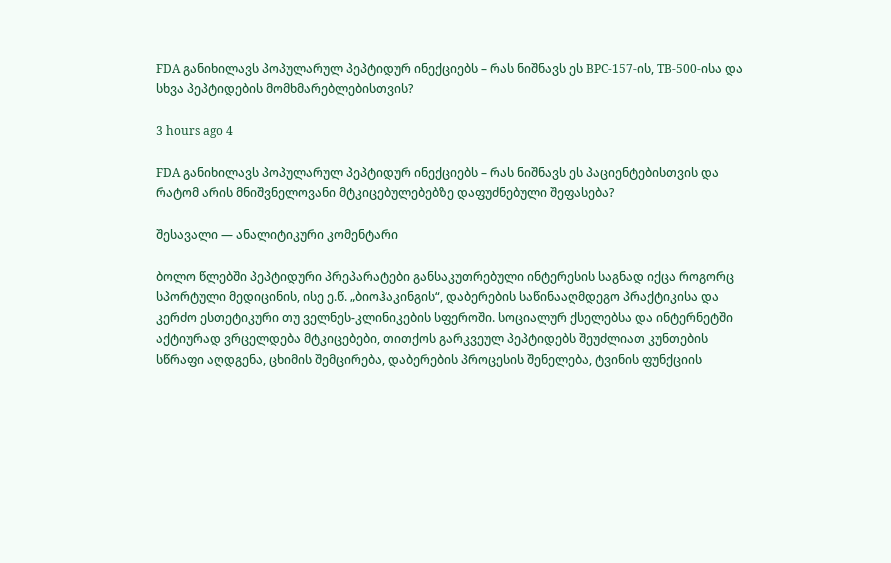FDA განიხილავს პოპულარულ პეპტიდურ ინექციებს – რას ნიშნავს ეს BPC-157-ის, TB-500-ისა და სხვა პეპტიდების მომხმარებლებისთვის?

3 hours ago 4

FDA განიხილავს პოპულარულ პეპტიდურ ინექციებს – რას ნიშნავს ეს პაციენტებისთვის და რატომ არის მნიშვნელოვანი მტკიცებულებებზე დაფუძნებული შეფასება?

შესავალი — ანალიტიკური კომენტარი

ბოლო წლებში პეპტიდური პრეპარატები განსაკუთრებული ინტერესის საგნად იქცა როგორც სპორტული მედიცინის, ისე ე.წ. „ბიოჰაკინგის“, დაბერების საწინააღმდეგო პრაქტიკისა და კერძო ესთეტიკური თუ ველნეს-კლინიკების სფეროში. სოციალურ ქსელებსა და ინტერნეტში აქტიურად ვრცელდება მტკიცებები, თითქოს გარკვეულ პეპტიდებს შეუძლიათ კუნთების სწრაფი აღდგენა, ცხიმის შემცირება, დაბერების პროცესის შენელება, ტვინის ფუნქციის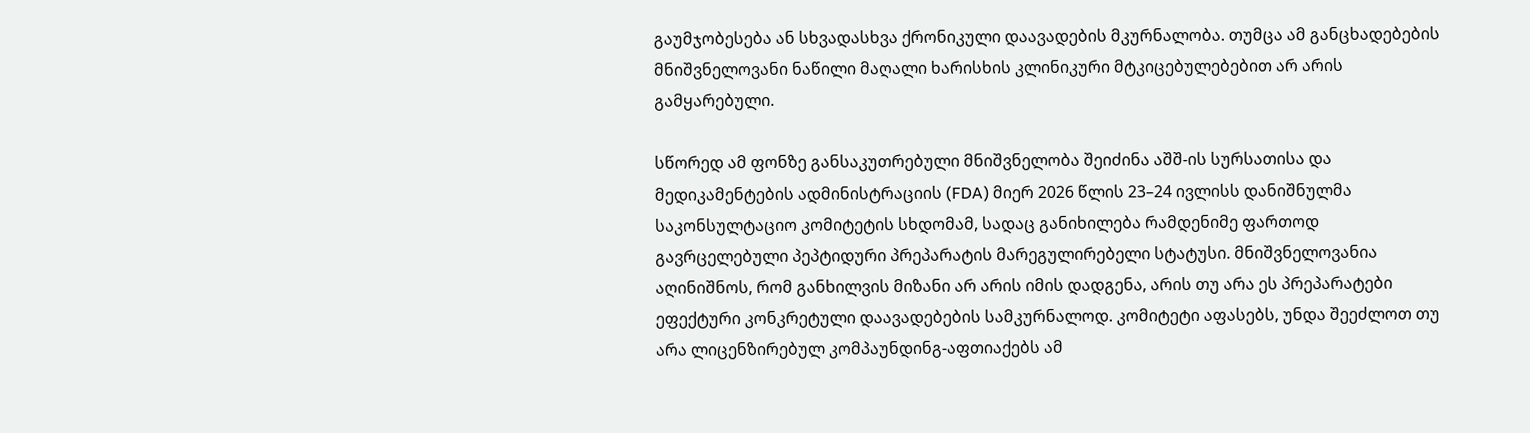გაუმჯობესება ან სხვადასხვა ქრონიკული დაავადების მკურნალობა. თუმცა ამ განცხადებების მნიშვნელოვანი ნაწილი მაღალი ხარისხის კლინიკური მტკიცებულებებით არ არის გამყარებული.

სწორედ ამ ფონზე განსაკუთრებული მნიშვნელობა შეიძინა აშშ-ის სურსათისა და მედიკამენტების ადმინისტრაციის (FDA) მიერ 2026 წლის 23–24 ივლისს დანიშნულმა საკონსულტაციო კომიტეტის სხდომამ, სადაც განიხილება რამდენიმე ფართოდ გავრცელებული პეპტიდური პრეპარატის მარეგულირებელი სტატუსი. მნიშვნელოვანია აღინიშნოს, რომ განხილვის მიზანი არ არის იმის დადგენა, არის თუ არა ეს პრეპარატები ეფექტური კონკრეტული დაავადებების სამკურნალოდ. კომიტეტი აფასებს, უნდა შეეძლოთ თუ არა ლიცენზირებულ კომპაუნდინგ-აფთიაქებს ამ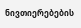ნივთიერებების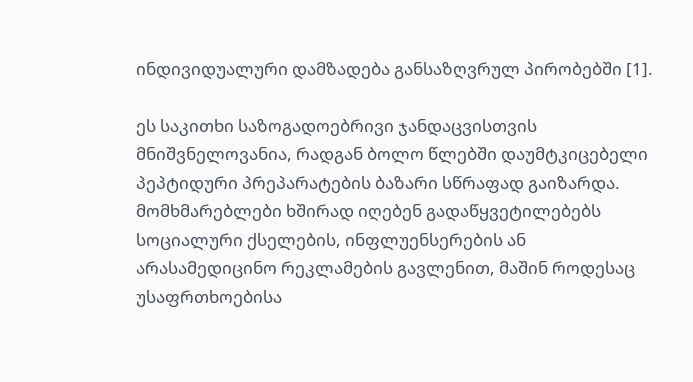ინდივიდუალური დამზადება განსაზღვრულ პირობებში [1].

ეს საკითხი საზოგადოებრივი ჯანდაცვისთვის მნიშვნელოვანია, რადგან ბოლო წლებში დაუმტკიცებელი პეპტიდური პრეპარატების ბაზარი სწრაფად გაიზარდა. მომხმარებლები ხშირად იღებენ გადაწყვეტილებებს სოციალური ქსელების, ინფლუენსერების ან არასამედიცინო რეკლამების გავლენით, მაშინ როდესაც უსაფრთხოებისა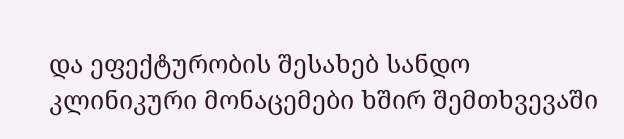და ეფექტურობის შესახებ სანდო კლინიკური მონაცემები ხშირ შემთხვევაში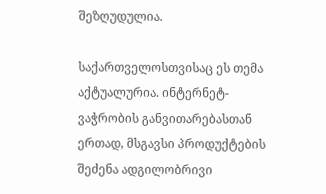შეზღუდულია.

საქართველოსთვისაც ეს თემა აქტუალურია. ინტერნეტ-ვაჭრობის განვითარებასთან ერთად, მსგავსი პროდუქტების შეძენა ადგილობრივი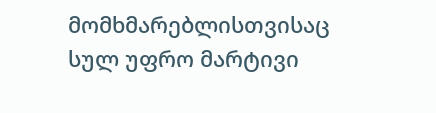მომხმარებლისთვისაც სულ უფრო მარტივი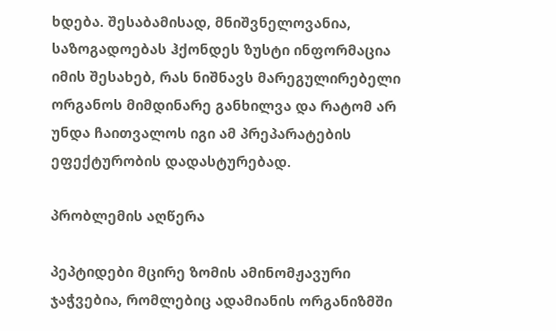ხდება. შესაბამისად, მნიშვნელოვანია, საზოგადოებას ჰქონდეს ზუსტი ინფორმაცია იმის შესახებ, რას ნიშნავს მარეგულირებელი ორგანოს მიმდინარე განხილვა და რატომ არ უნდა ჩაითვალოს იგი ამ პრეპარატების ეფექტურობის დადასტურებად.

პრობლემის აღწერა

პეპტიდები მცირე ზომის ამინომჟავური ჯაჭვებია, რომლებიც ადამიანის ორგანიზმში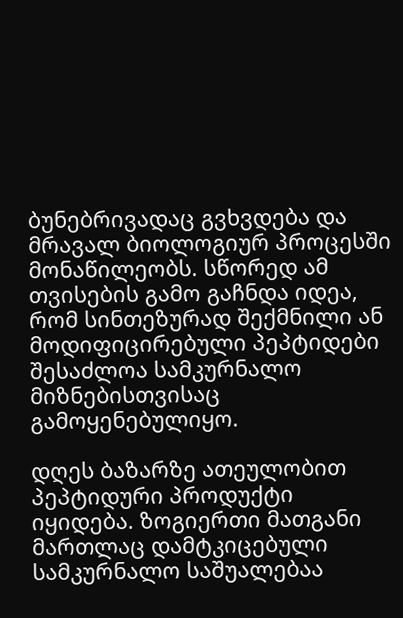ბუნებრივადაც გვხვდება და მრავალ ბიოლოგიურ პროცესში მონაწილეობს. სწორედ ამ თვისების გამო გაჩნდა იდეა, რომ სინთეზურად შექმნილი ან მოდიფიცირებული პეპტიდები შესაძლოა სამკურნალო მიზნებისთვისაც გამოყენებულიყო.

დღეს ბაზარზე ათეულობით პეპტიდური პროდუქტი იყიდება. ზოგიერთი მათგანი მართლაც დამტკიცებული სამკურნალო საშუალებაა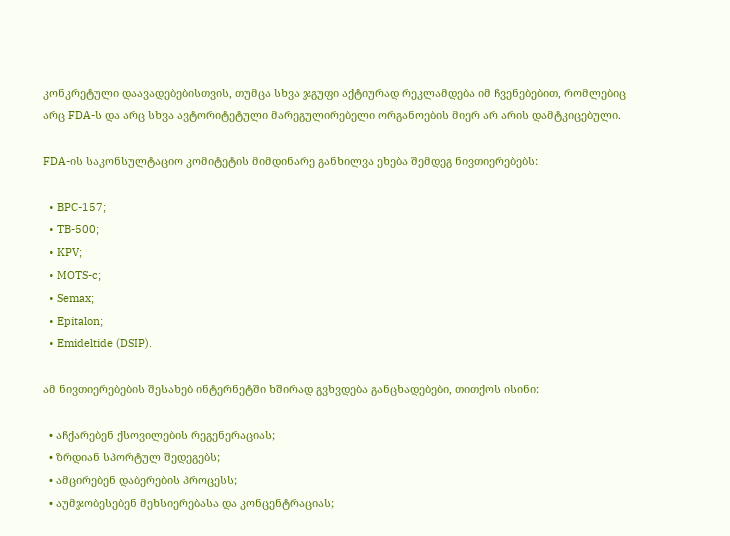კონკრეტული დაავადებებისთვის, თუმცა სხვა ჯგუფი აქტიურად რეკლამდება იმ ჩვენებებით, რომლებიც არც FDA-ს და არც სხვა ავტორიტეტული მარეგულირებელი ორგანოების მიერ არ არის დამტკიცებული.

FDA-ის საკონსულტაციო კომიტეტის მიმდინარე განხილვა ეხება შემდეგ ნივთიერებებს:

  • BPC-157;
  • TB-500;
  • KPV;
  • MOTS-c;
  • Semax;
  • Epitalon;
  • Emideltide (DSIP).

ამ ნივთიერებების შესახებ ინტერნეტში ხშირად გვხვდება განცხადებები, თითქოს ისინი:

  • აჩქარებენ ქსოვილების რეგენერაციას;
  • ზრდიან სპორტულ შედეგებს;
  • ამცირებენ დაბერების პროცესს;
  • აუმჯობესებენ მეხსიერებასა და კონცენტრაციას;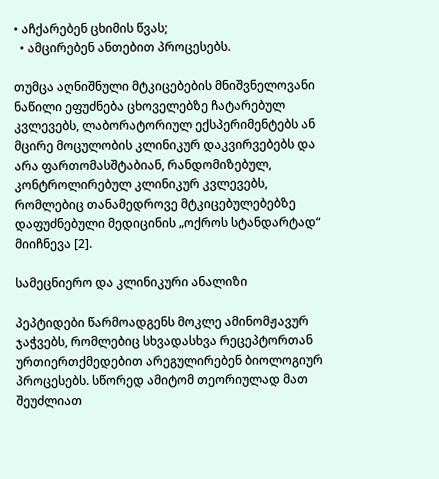• აჩქარებენ ცხიმის წვას;
  • ამცირებენ ანთებით პროცესებს.

თუმცა აღნიშნული მტკიცებების მნიშვნელოვანი ნაწილი ეფუძნება ცხოველებზე ჩატარებულ კვლევებს, ლაბორატორიულ ექსპერიმენტებს ან მცირე მოცულობის კლინიკურ დაკვირვებებს და არა ფართომასშტაბიან, რანდომიზებულ, კონტროლირებულ კლინიკურ კვლევებს, რომლებიც თანამედროვე მტკიცებულებებზე დაფუძნებული მედიცინის „ოქროს სტანდარტად“ მიიჩნევა [2].

სამეცნიერო და კლინიკური ანალიზი

პეპტიდები წარმოადგენს მოკლე ამინომჟავურ ჯაჭვებს, რომლებიც სხვადასხვა რეცეპტორთან ურთიერთქმედებით არეგულირებენ ბიოლოგიურ პროცესებს. სწორედ ამიტომ თეორიულად მათ შეუძლიათ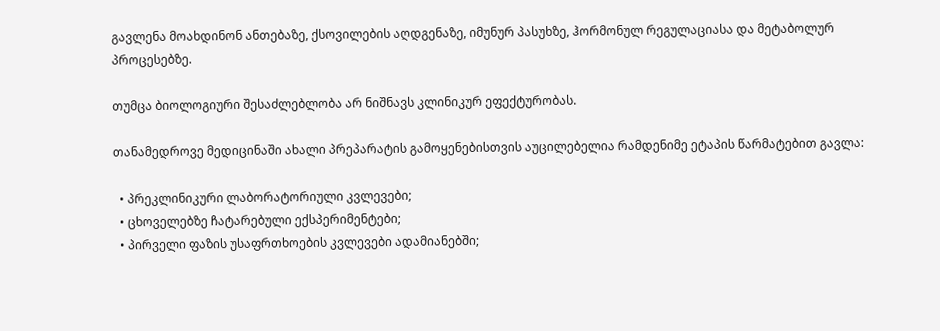გავლენა მოახდინონ ანთებაზე, ქსოვილების აღდგენაზე, იმუნურ პასუხზე, ჰორმონულ რეგულაციასა და მეტაბოლურ პროცესებზე.

თუმცა ბიოლოგიური შესაძლებლობა არ ნიშნავს კლინიკურ ეფექტურობას.

თანამედროვე მედიცინაში ახალი პრეპარატის გამოყენებისთვის აუცილებელია რამდენიმე ეტაპის წარმატებით გავლა:

  • პრეკლინიკური ლაბორატორიული კვლევები;
  • ცხოველებზე ჩატარებული ექსპერიმენტები;
  • პირველი ფაზის უსაფრთხოების კვლევები ადამიანებში;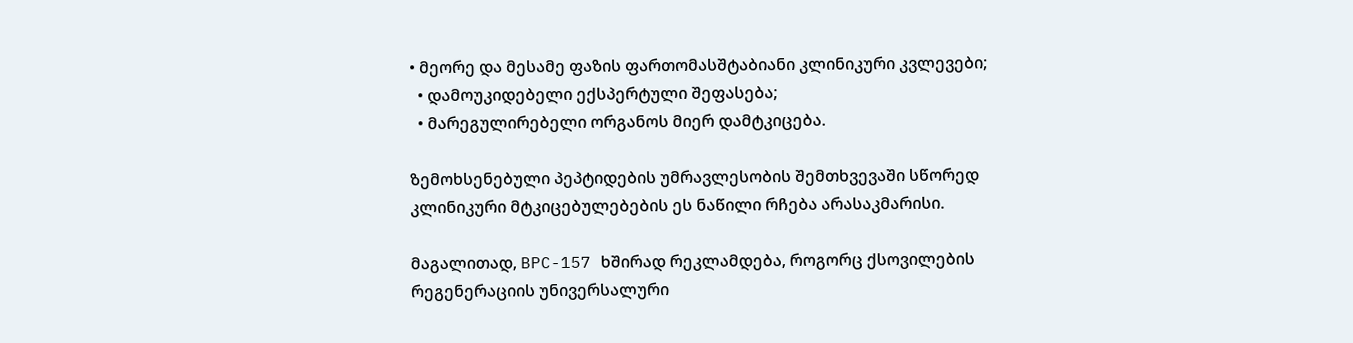• მეორე და მესამე ფაზის ფართომასშტაბიანი კლინიკური კვლევები;
  • დამოუკიდებელი ექსპერტული შეფასება;
  • მარეგულირებელი ორგანოს მიერ დამტკიცება.

ზემოხსენებული პეპტიდების უმრავლესობის შემთხვევაში სწორედ კლინიკური მტკიცებულებების ეს ნაწილი რჩება არასაკმარისი.

მაგალითად, BPC-157 ხშირად რეკლამდება, როგორც ქსოვილების რეგენერაციის უნივერსალური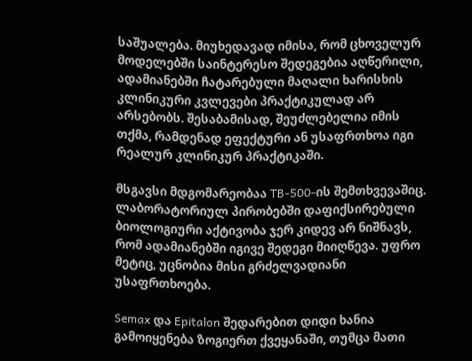საშუალება. მიუხედავად იმისა, რომ ცხოველურ მოდელებში საინტერესო შედეგებია აღწერილი, ადამიანებში ჩატარებული მაღალი ხარისხის კლინიკური კვლევები პრაქტიკულად არ არსებობს. შესაბამისად, შეუძლებელია იმის თქმა, რამდენად ეფექტური ან უსაფრთხოა იგი რეალურ კლინიკურ პრაქტიკაში.

მსგავსი მდგომარეობაა TB-500-ის შემთხვევაშიც. ლაბორატორიულ პირობებში დაფიქსირებული ბიოლოგიური აქტივობა ჯერ კიდევ არ ნიშნავს, რომ ადამიანებში იგივე შედეგი მიიღწევა. უფრო მეტიც, უცნობია მისი გრძელვადიანი უსაფრთხოება.

Semax და Epitalon შედარებით დიდი ხანია გამოიყენება ზოგიერთ ქვეყანაში, თუმცა მათი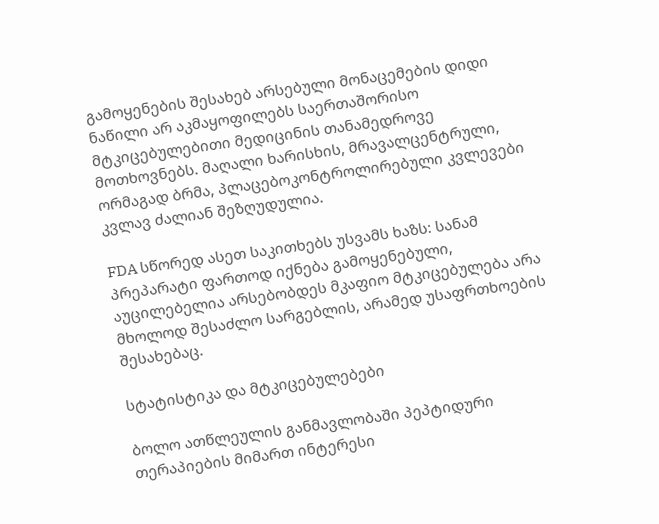გამოყენების შესახებ არსებული მონაცემების დიდი ნაწილი არ აკმაყოფილებს საერთაშორისო მტკიცებულებითი მედიცინის თანამედროვე მოთხოვნებს. მაღალი ხარისხის, მრავალცენტრული, ორმაგად ბრმა, პლაცებოკონტროლირებული კვლევები კვლავ ძალიან შეზღუდულია.

FDA სწორედ ასეთ საკითხებს უსვამს ხაზს: სანამ პრეპარატი ფართოდ იქნება გამოყენებული, აუცილებელია არსებობდეს მკაფიო მტკიცებულება არა მხოლოდ შესაძლო სარგებლის, არამედ უსაფრთხოების შესახებაც.

სტატისტიკა და მტკიცებულებები

ბოლო ათწლეულის განმავლობაში პეპტიდური თერაპიების მიმართ ინტერესი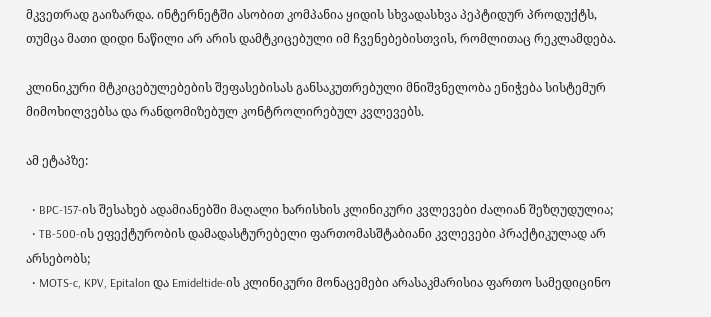მკვეთრად გაიზარდა. ინტერნეტში ასობით კომპანია ყიდის სხვადასხვა პეპტიდურ პროდუქტს, თუმცა მათი დიდი ნაწილი არ არის დამტკიცებული იმ ჩვენებებისთვის, რომლითაც რეკლამდება.

კლინიკური მტკიცებულებების შეფასებისას განსაკუთრებული მნიშვნელობა ენიჭება სისტემურ მიმოხილვებსა და რანდომიზებულ კონტროლირებულ კვლევებს.

ამ ეტაპზე:

  • BPC-157-ის შესახებ ადამიანებში მაღალი ხარისხის კლინიკური კვლევები ძალიან შეზღუდულია;
  • TB-500-ის ეფექტურობის დამადასტურებელი ფართომასშტაბიანი კვლევები პრაქტიკულად არ არსებობს;
  • MOTS-c, KPV, Epitalon და Emideltide-ის კლინიკური მონაცემები არასაკმარისია ფართო სამედიცინო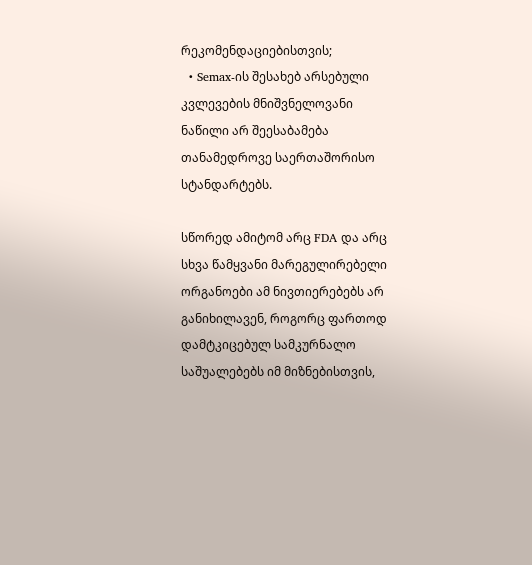რეკომენდაციებისთვის;
  • Semax-ის შესახებ არსებული კვლევების მნიშვნელოვანი ნაწილი არ შეესაბამება თანამედროვე საერთაშორისო სტანდარტებს.

სწორედ ამიტომ არც FDA და არც სხვა წამყვანი მარეგულირებელი ორგანოები ამ ნივთიერებებს არ განიხილავენ, როგორც ფართოდ დამტკიცებულ სამკურნალო საშუალებებს იმ მიზნებისთვის,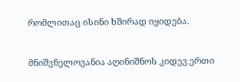რომლითაც ისინი ხშირად იყიდება.

მნიშვნელოვანია აღინიშნოს კიდევ ერთი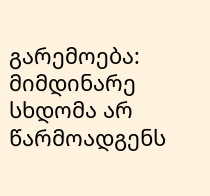გარემოება: მიმდინარე სხდომა არ წარმოადგენს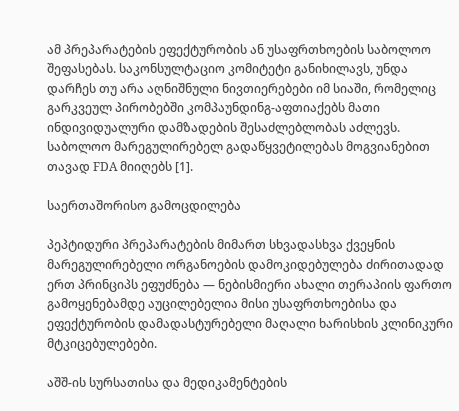ამ პრეპარატების ეფექტურობის ან უსაფრთხოების საბოლოო შეფასებას. საკონსულტაციო კომიტეტი განიხილავს, უნდა დარჩეს თუ არა აღნიშნული ნივთიერებები იმ სიაში, რომელიც გარკვეულ პირობებში კომპაუნდინგ-აფთიაქებს მათი ინდივიდუალური დამზადების შესაძლებლობას აძლევს. საბოლოო მარეგულირებელ გადაწყვეტილებას მოგვიანებით თავად FDA მიიღებს [1].

საერთაშორისო გამოცდილება

პეპტიდური პრეპარატების მიმართ სხვადასხვა ქვეყნის მარეგულირებელი ორგანოების დამოკიდებულება ძირითადად ერთ პრინციპს ეფუძნება — ნებისმიერი ახალი თერაპიის ფართო გამოყენებამდე აუცილებელია მისი უსაფრთხოებისა და ეფექტურობის დამადასტურებელი მაღალი ხარისხის კლინიკური მტკიცებულებები.

აშშ-ის სურსათისა და მედიკამენტების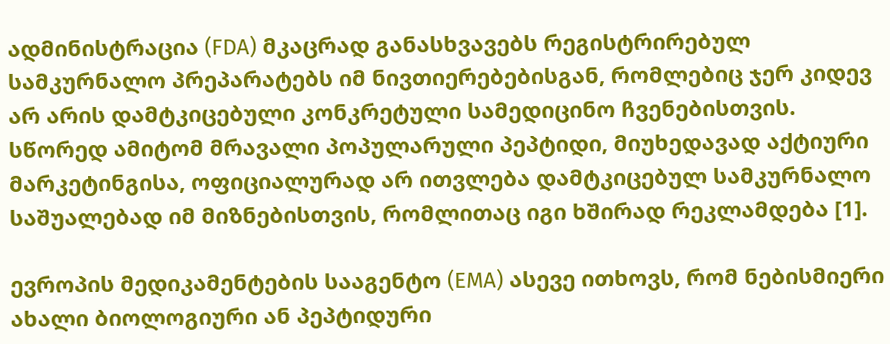ადმინისტრაცია (FDA) მკაცრად განასხვავებს რეგისტრირებულ სამკურნალო პრეპარატებს იმ ნივთიერებებისგან, რომლებიც ჯერ კიდევ არ არის დამტკიცებული კონკრეტული სამედიცინო ჩვენებისთვის. სწორედ ამიტომ მრავალი პოპულარული პეპტიდი, მიუხედავად აქტიური მარკეტინგისა, ოფიციალურად არ ითვლება დამტკიცებულ სამკურნალო საშუალებად იმ მიზნებისთვის, რომლითაც იგი ხშირად რეკლამდება [1].

ევროპის მედიკამენტების სააგენტო (EMA) ასევე ითხოვს, რომ ნებისმიერი ახალი ბიოლოგიური ან პეპტიდური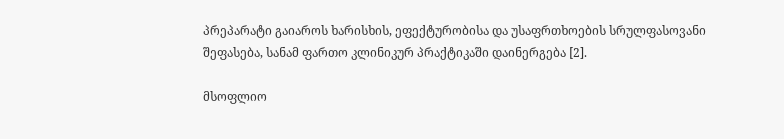პრეპარატი გაიაროს ხარისხის, ეფექტურობისა და უსაფრთხოების სრულფასოვანი შეფასება, სანამ ფართო კლინიკურ პრაქტიკაში დაინერგება [2].

მსოფლიო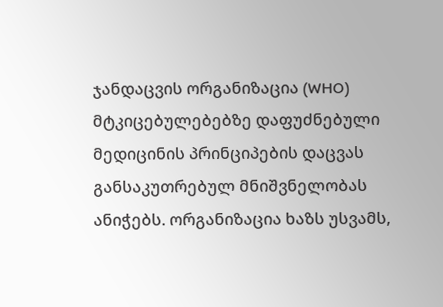ჯანდაცვის ორგანიზაცია (WHO) მტკიცებულებებზე დაფუძნებული მედიცინის პრინციპების დაცვას განსაკუთრებულ მნიშვნელობას ანიჭებს. ორგანიზაცია ხაზს უსვამს,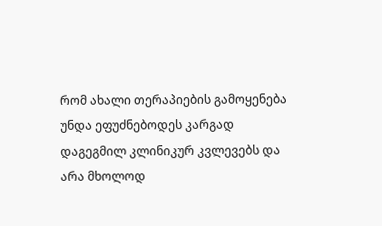რომ ახალი თერაპიების გამოყენება უნდა ეფუძნებოდეს კარგად დაგეგმილ კლინიკურ კვლევებს და არა მხოლოდ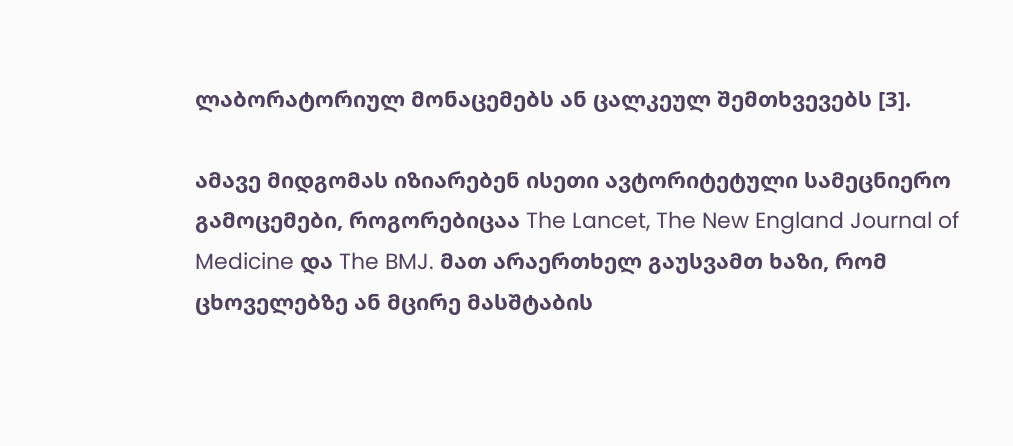ლაბორატორიულ მონაცემებს ან ცალკეულ შემთხვევებს [3].

ამავე მიდგომას იზიარებენ ისეთი ავტორიტეტული სამეცნიერო გამოცემები, როგორებიცაა The Lancet, The New England Journal of Medicine და The BMJ. მათ არაერთხელ გაუსვამთ ხაზი, რომ ცხოველებზე ან მცირე მასშტაბის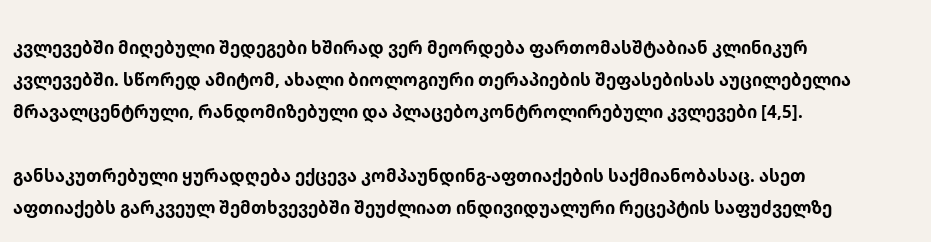კვლევებში მიღებული შედეგები ხშირად ვერ მეორდება ფართომასშტაბიან კლინიკურ კვლევებში. სწორედ ამიტომ, ახალი ბიოლოგიური თერაპიების შეფასებისას აუცილებელია მრავალცენტრული, რანდომიზებული და პლაცებოკონტროლირებული კვლევები [4,5].

განსაკუთრებული ყურადღება ექცევა კომპაუნდინგ-აფთიაქების საქმიანობასაც. ასეთ აფთიაქებს გარკვეულ შემთხვევებში შეუძლიათ ინდივიდუალური რეცეპტის საფუძველზე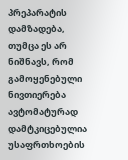პრეპარატის დამზადება, თუმცა ეს არ ნიშნავს, რომ გამოყენებული ნივთიერება ავტომატურად დამტკიცებულია უსაფრთხოების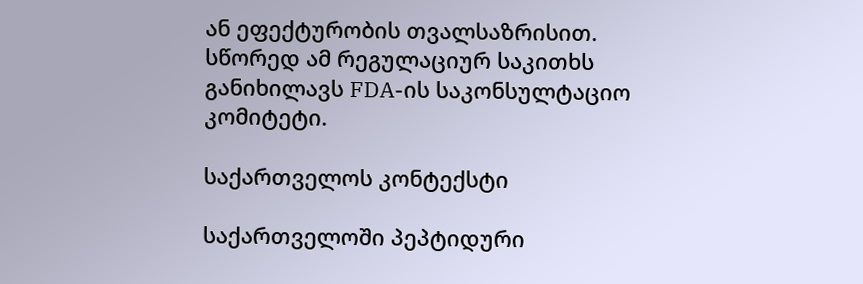ან ეფექტურობის თვალსაზრისით. სწორედ ამ რეგულაციურ საკითხს განიხილავს FDA-ის საკონსულტაციო კომიტეტი.

საქართველოს კონტექსტი

საქართველოში პეპტიდური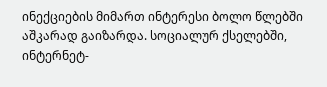ინექციების მიმართ ინტერესი ბოლო წლებში აშკარად გაიზარდა. სოციალურ ქსელებში, ინტერნეტ-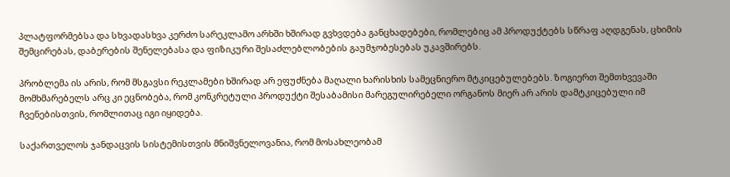პლატფორმებსა და სხვადასხვა კერძო სარეკლამო არხში ხშირად გვხვდება განცხადებები, რომლებიც ამ პროდუქტებს სწრაფ აღდგენას, ცხიმის შემცირებას, დაბერების შენელებასა და ფიზიკური შესაძლებლობების გაუმჯობესებას უკავშირებს.

პრობლემა ის არის, რომ მსგავსი რეკლამები ხშირად არ ეფუძნება მაღალი ხარისხის სამეცნიერო მტკიცებულებებს. ზოგიერთ შემთხვევაში მომხმარებელს არც კი ეცნობება, რომ კონკრეტული პროდუქტი შესაბამისი მარეგულირებელი ორგანოს მიერ არ არის დამტკიცებული იმ ჩვენებისთვის, რომლითაც იგი იყიდება.

საქართველოს ჯანდაცვის სისტემისთვის მნიშვნელოვანია, რომ მოსახლეობამ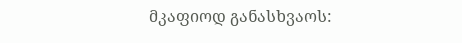მკაფიოდ განასხვაოს: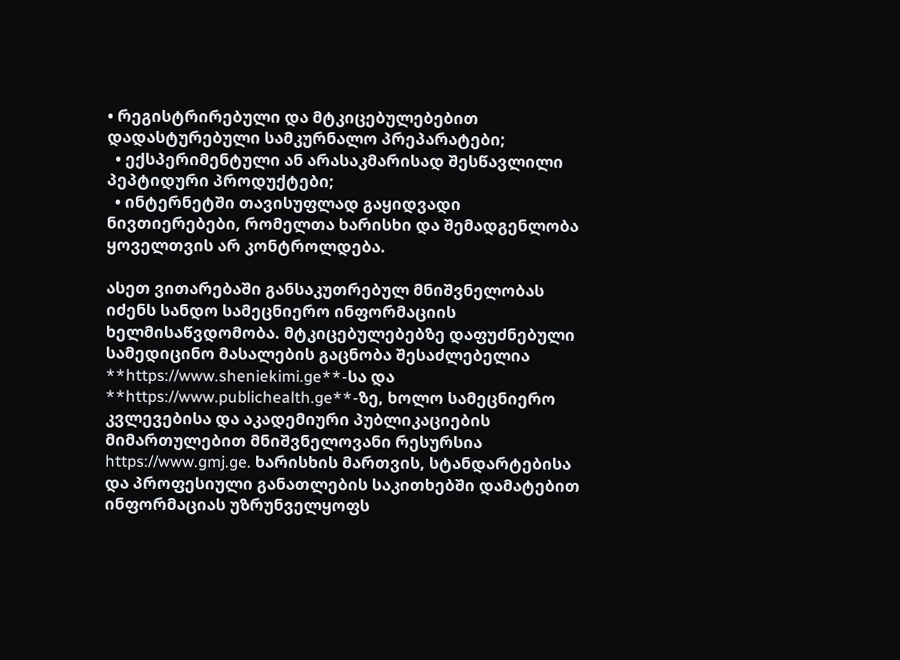• რეგისტრირებული და მტკიცებულებებით დადასტურებული სამკურნალო პრეპარატები;
  • ექსპერიმენტული ან არასაკმარისად შესწავლილი პეპტიდური პროდუქტები;
  • ინტერნეტში თავისუფლად გაყიდვადი ნივთიერებები, რომელთა ხარისხი და შემადგენლობა ყოველთვის არ კონტროლდება.

ასეთ ვითარებაში განსაკუთრებულ მნიშვნელობას იძენს სანდო სამეცნიერო ინფორმაციის ხელმისაწვდომობა. მტკიცებულებებზე დაფუძნებული სამედიცინო მასალების გაცნობა შესაძლებელია **https://www.sheniekimi.ge**-სა და **https://www.publichealth.ge**-ზე, ხოლო სამეცნიერო კვლევებისა და აკადემიური პუბლიკაციების მიმართულებით მნიშვნელოვანი რესურსია https://www.gmj.ge. ხარისხის მართვის, სტანდარტებისა და პროფესიული განათლების საკითხებში დამატებით ინფორმაციას უზრუნველყოფს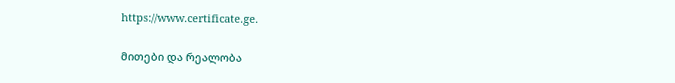https://www.certificate.ge.

მითები და რეალობა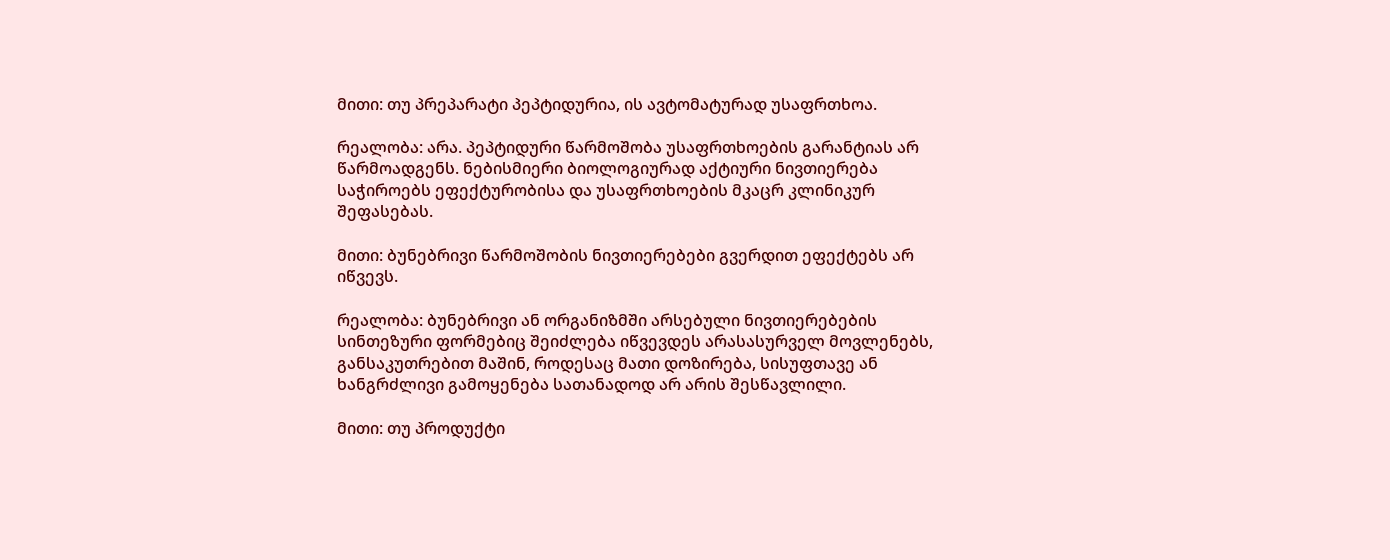მითი: თუ პრეპარატი პეპტიდურია, ის ავტომატურად უსაფრთხოა.

რეალობა: არა. პეპტიდური წარმოშობა უსაფრთხოების გარანტიას არ წარმოადგენს. ნებისმიერი ბიოლოგიურად აქტიური ნივთიერება საჭიროებს ეფექტურობისა და უსაფრთხოების მკაცრ კლინიკურ შეფასებას.

მითი: ბუნებრივი წარმოშობის ნივთიერებები გვერდით ეფექტებს არ იწვევს.

რეალობა: ბუნებრივი ან ორგანიზმში არსებული ნივთიერებების სინთეზური ფორმებიც შეიძლება იწვევდეს არასასურველ მოვლენებს, განსაკუთრებით მაშინ, როდესაც მათი დოზირება, სისუფთავე ან ხანგრძლივი გამოყენება სათანადოდ არ არის შესწავლილი.

მითი: თუ პროდუქტი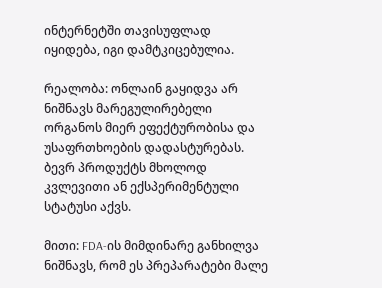ინტერნეტში თავისუფლად იყიდება, იგი დამტკიცებულია.

რეალობა: ონლაინ გაყიდვა არ ნიშნავს მარეგულირებელი ორგანოს მიერ ეფექტურობისა და უსაფრთხოების დადასტურებას. ბევრ პროდუქტს მხოლოდ კვლევითი ან ექსპერიმენტული სტატუსი აქვს.

მითი: FDA-ის მიმდინარე განხილვა ნიშნავს, რომ ეს პრეპარატები მალე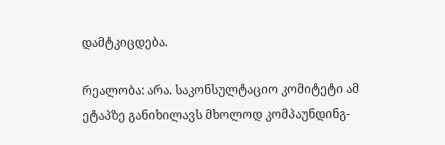დამტკიცდება.

რეალობა: არა. საკონსულტაციო კომიტეტი ამ ეტაპზე განიხილავს მხოლოდ კომპაუნდინგ-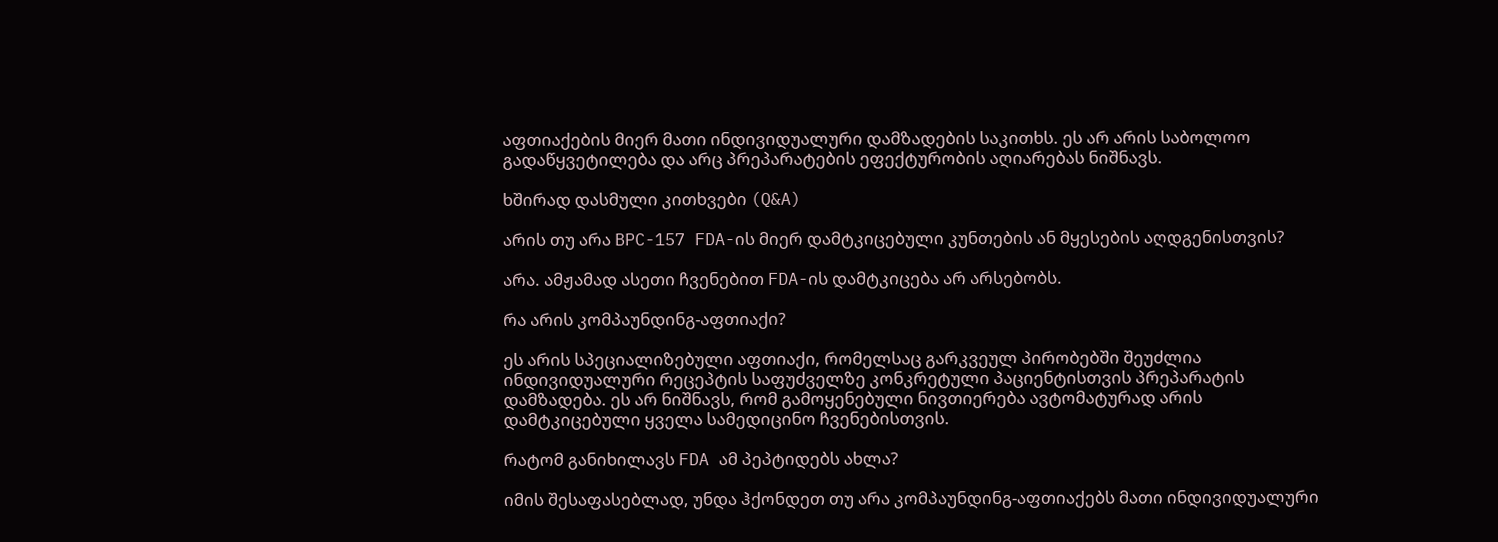აფთიაქების მიერ მათი ინდივიდუალური დამზადების საკითხს. ეს არ არის საბოლოო გადაწყვეტილება და არც პრეპარატების ეფექტურობის აღიარებას ნიშნავს.

ხშირად დასმული კითხვები (Q&A)

არის თუ არა BPC-157 FDA-ის მიერ დამტკიცებული კუნთების ან მყესების აღდგენისთვის?

არა. ამჟამად ასეთი ჩვენებით FDA-ის დამტკიცება არ არსებობს.

რა არის კომპაუნდინგ-აფთიაქი?

ეს არის სპეციალიზებული აფთიაქი, რომელსაც გარკვეულ პირობებში შეუძლია ინდივიდუალური რეცეპტის საფუძველზე კონკრეტული პაციენტისთვის პრეპარატის დამზადება. ეს არ ნიშნავს, რომ გამოყენებული ნივთიერება ავტომატურად არის დამტკიცებული ყველა სამედიცინო ჩვენებისთვის.

რატომ განიხილავს FDA ამ პეპტიდებს ახლა?

იმის შესაფასებლად, უნდა ჰქონდეთ თუ არა კომპაუნდინგ-აფთიაქებს მათი ინდივიდუალური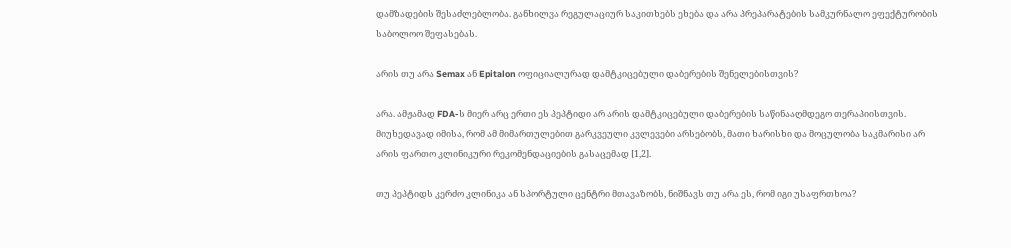დამზადების შესაძლებლობა. განხილვა რეგულაციურ საკითხებს ეხება და არა პრეპარატების სამკურნალო ეფექტურობის საბოლოო შეფასებას.

არის თუ არა Semax ან Epitalon ოფიციალურად დამტკიცებული დაბერების შენელებისთვის?

არა. ამჟამად FDA-ს მიერ არც ერთი ეს პეპტიდი არ არის დამტკიცებული დაბერების საწინააღმდეგო თერაპიისთვის. მიუხედავად იმისა, რომ ამ მიმართულებით გარკვეული კვლევები არსებობს, მათი ხარისხი და მოცულობა საკმარისი არ არის ფართო კლინიკური რეკომენდაციების გასაცემად [1,2].

თუ პეპტიდს კერძო კლინიკა ან სპორტული ცენტრი მთავაზობს, ნიშნავს თუ არა ეს, რომ იგი უსაფრთხოა?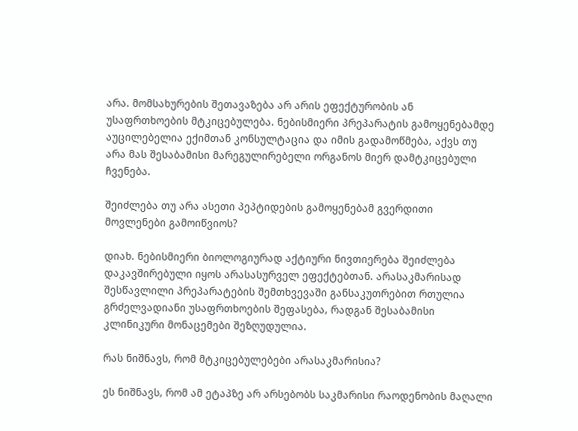არა. მომსახურების შეთავაზება არ არის ეფექტურობის ან უსაფრთხოების მტკიცებულება. ნებისმიერი პრეპარატის გამოყენებამდე აუცილებელია ექიმთან კონსულტაცია და იმის გადამოწმება, აქვს თუ არა მას შესაბამისი მარეგულირებელი ორგანოს მიერ დამტკიცებული ჩვენება.

შეიძლება თუ არა ასეთი პეპტიდების გამოყენებამ გვერდითი მოვლენები გამოიწვიოს?

დიახ. ნებისმიერი ბიოლოგიურად აქტიური ნივთიერება შეიძლება დაკავშირებული იყოს არასასურველ ეფექტებთან. არასაკმარისად შესწავლილი პრეპარატების შემთხვევაში განსაკუთრებით რთულია გრძელვადიანი უსაფრთხოების შეფასება, რადგან შესაბამისი კლინიკური მონაცემები შეზღუდულია.

რას ნიშნავს, რომ მტკიცებულებები არასაკმარისია?

ეს ნიშნავს, რომ ამ ეტაპზე არ არსებობს საკმარისი რაოდენობის მაღალი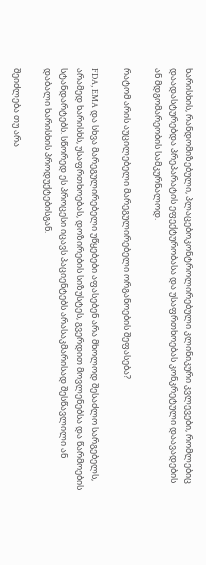ხარისხის, რანდომიზებული, პლაცებოკონტროლირებული კლინიკური კვლევები, რომლებიც დაადასტურებდა პრეპარატის ეფექტურობასა და უსაფრთხოებას კონკრეტული დაავადების ან მდგომარეობის სამკურნალოდ.

რატომ არის აუცილებელი მარეგულირებელი ორგანოების შეფასება?

FDA, EMA და სხვა მარეგულირებელი უწყებები აფასებენ არა მხოლოდ შესაძლო სარგებელს, არამედ ხარისხს, უსაფრთხოებას, დოზირების სიზუსტეს, გვერდით მოვლენებსა და წარმოების სტანდარტებს. სწორედ ეს პროცესი იცავს პაციენტებს არასაკმარისად შესწავლილი ან დაბალი ხარისხის პროდუქტებისგან.

შეიძლება თუ არა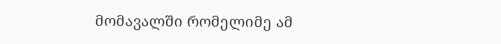მომავალში რომელიმე ამ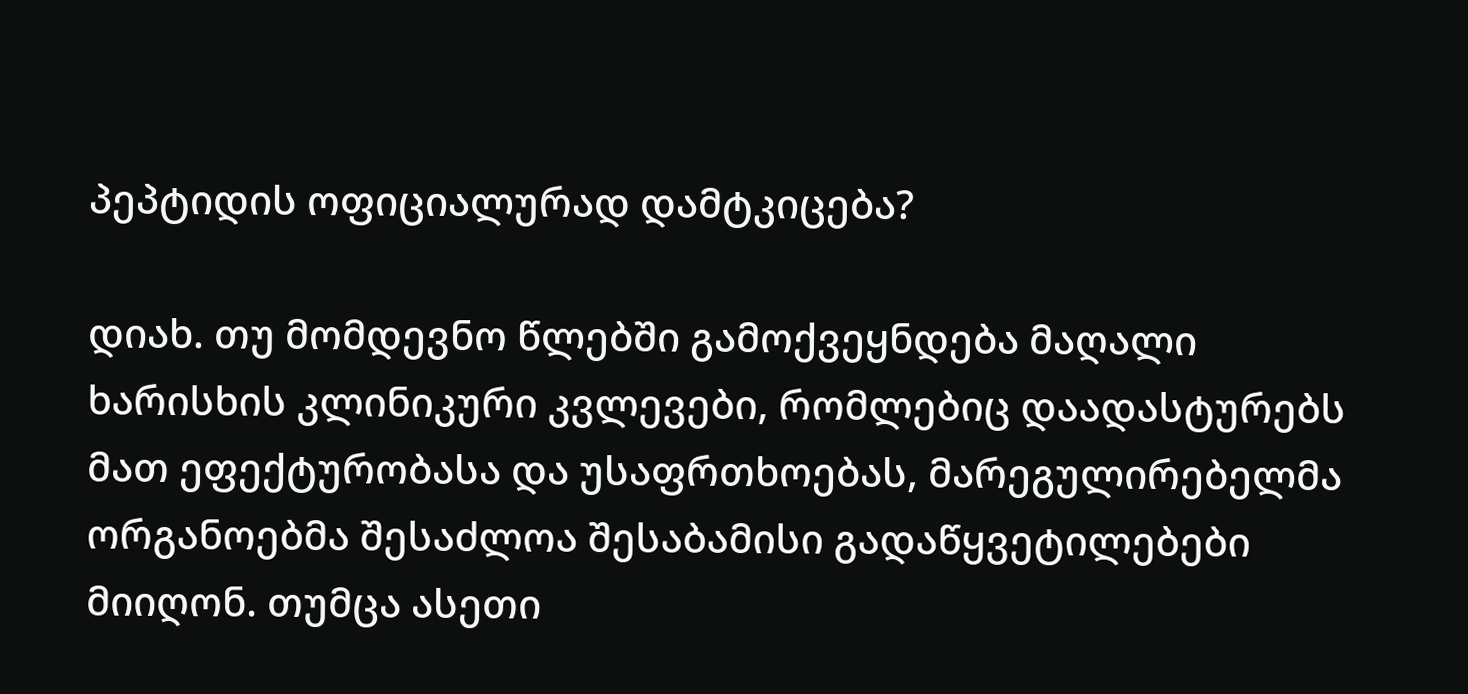პეპტიდის ოფიციალურად დამტკიცება?

დიახ. თუ მომდევნო წლებში გამოქვეყნდება მაღალი ხარისხის კლინიკური კვლევები, რომლებიც დაადასტურებს მათ ეფექტურობასა და უსაფრთხოებას, მარეგულირებელმა ორგანოებმა შესაძლოა შესაბამისი გადაწყვეტილებები მიიღონ. თუმცა ასეთი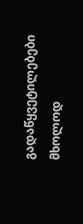გადაწყვეტილებები მხოლოდ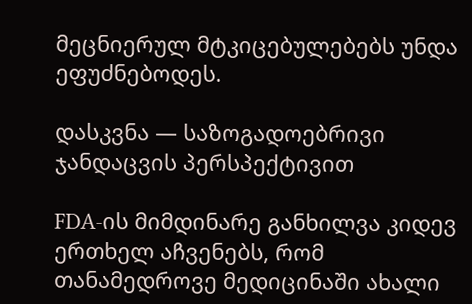მეცნიერულ მტკიცებულებებს უნდა ეფუძნებოდეს.

დასკვნა — საზოგადოებრივი ჯანდაცვის პერსპექტივით

FDA-ის მიმდინარე განხილვა კიდევ ერთხელ აჩვენებს, რომ თანამედროვე მედიცინაში ახალი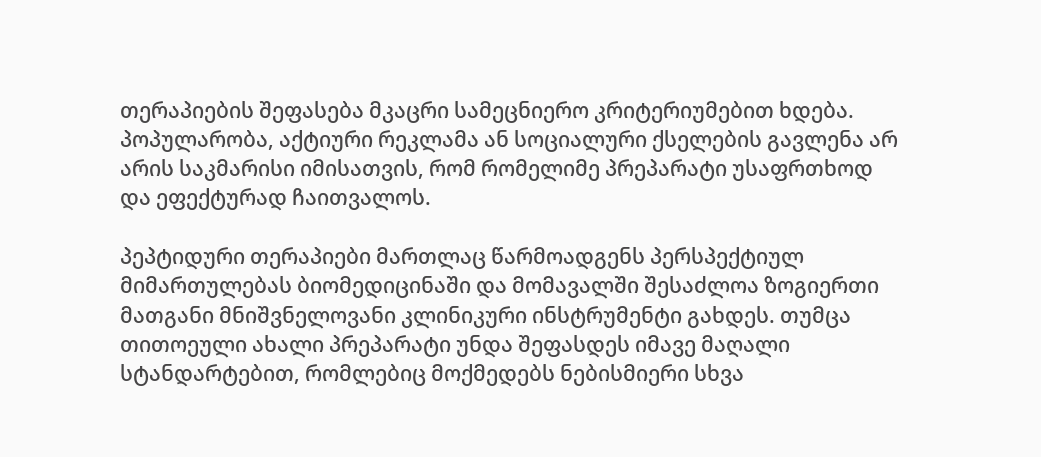თერაპიების შეფასება მკაცრი სამეცნიერო კრიტერიუმებით ხდება. პოპულარობა, აქტიური რეკლამა ან სოციალური ქსელების გავლენა არ არის საკმარისი იმისათვის, რომ რომელიმე პრეპარატი უსაფრთხოდ და ეფექტურად ჩაითვალოს.

პეპტიდური თერაპიები მართლაც წარმოადგენს პერსპექტიულ მიმართულებას ბიომედიცინაში და მომავალში შესაძლოა ზოგიერთი მათგანი მნიშვნელოვანი კლინიკური ინსტრუმენტი გახდეს. თუმცა თითოეული ახალი პრეპარატი უნდა შეფასდეს იმავე მაღალი სტანდარტებით, რომლებიც მოქმედებს ნებისმიერი სხვა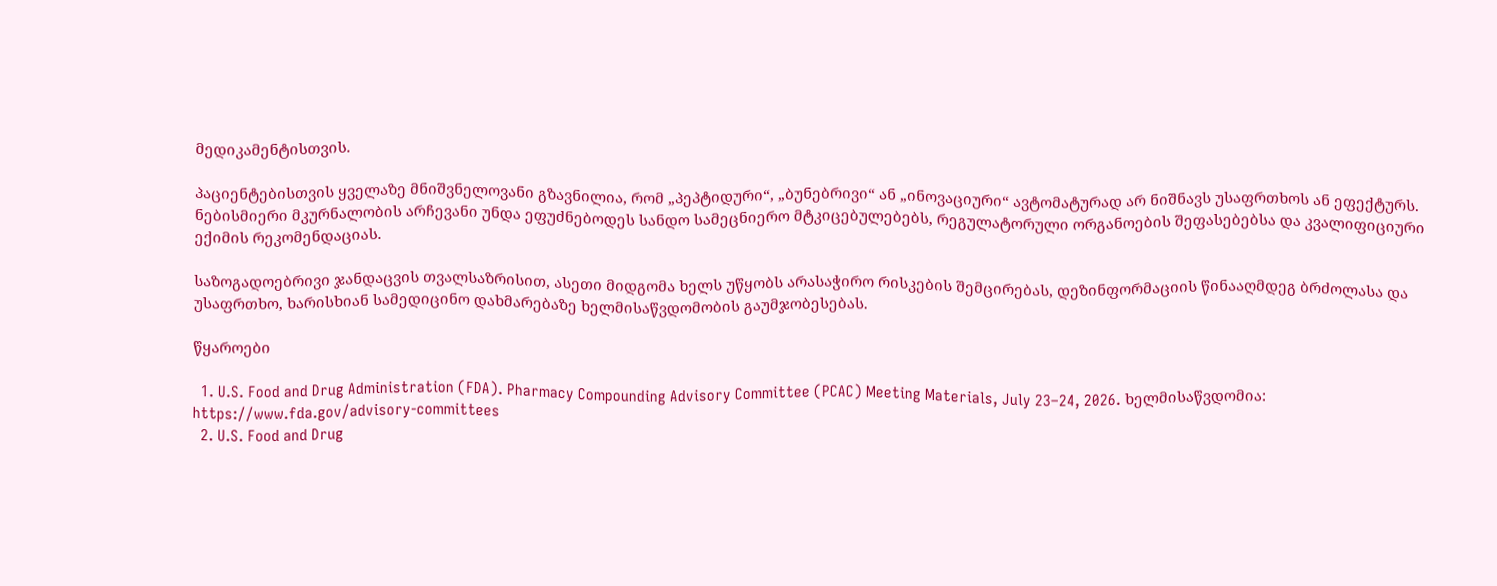მედიკამენტისთვის.

პაციენტებისთვის ყველაზე მნიშვნელოვანი გზავნილია, რომ „პეპტიდური“, „ბუნებრივი“ ან „ინოვაციური“ ავტომატურად არ ნიშნავს უსაფრთხოს ან ეფექტურს. ნებისმიერი მკურნალობის არჩევანი უნდა ეფუძნებოდეს სანდო სამეცნიერო მტკიცებულებებს, რეგულატორული ორგანოების შეფასებებსა და კვალიფიციური ექიმის რეკომენდაციას.

საზოგადოებრივი ჯანდაცვის თვალსაზრისით, ასეთი მიდგომა ხელს უწყობს არასაჭირო რისკების შემცირებას, დეზინფორმაციის წინააღმდეგ ბრძოლასა და უსაფრთხო, ხარისხიან სამედიცინო დახმარებაზე ხელმისაწვდომობის გაუმჯობესებას.

წყაროები

  1. U.S. Food and Drug Administration (FDA). Pharmacy Compounding Advisory Committee (PCAC) Meeting Materials, July 23–24, 2026. ხელმისაწვდომია: https://www.fda.gov/advisory-committees
  2. U.S. Food and Drug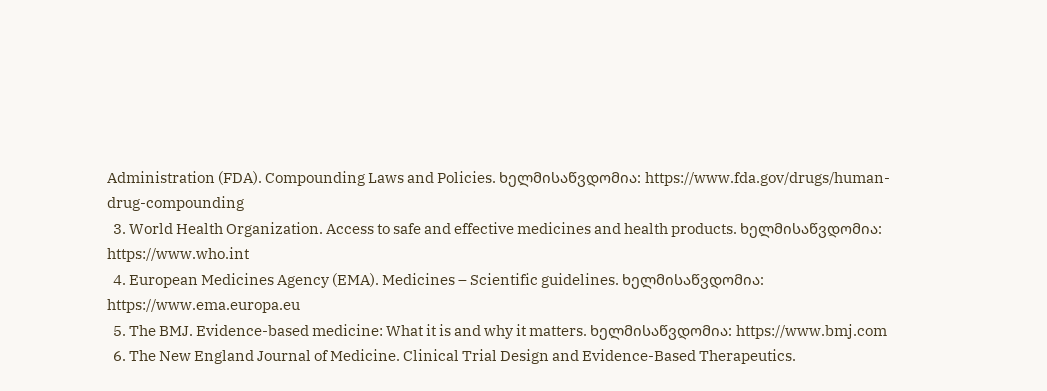Administration (FDA). Compounding Laws and Policies. ხელმისაწვდომია: https://www.fda.gov/drugs/human-drug-compounding
  3. World Health Organization. Access to safe and effective medicines and health products. ხელმისაწვდომია: https://www.who.int
  4. European Medicines Agency (EMA). Medicines – Scientific guidelines. ხელმისაწვდომია: https://www.ema.europa.eu
  5. The BMJ. Evidence-based medicine: What it is and why it matters. ხელმისაწვდომია: https://www.bmj.com
  6. The New England Journal of Medicine. Clinical Trial Design and Evidence-Based Therapeutics.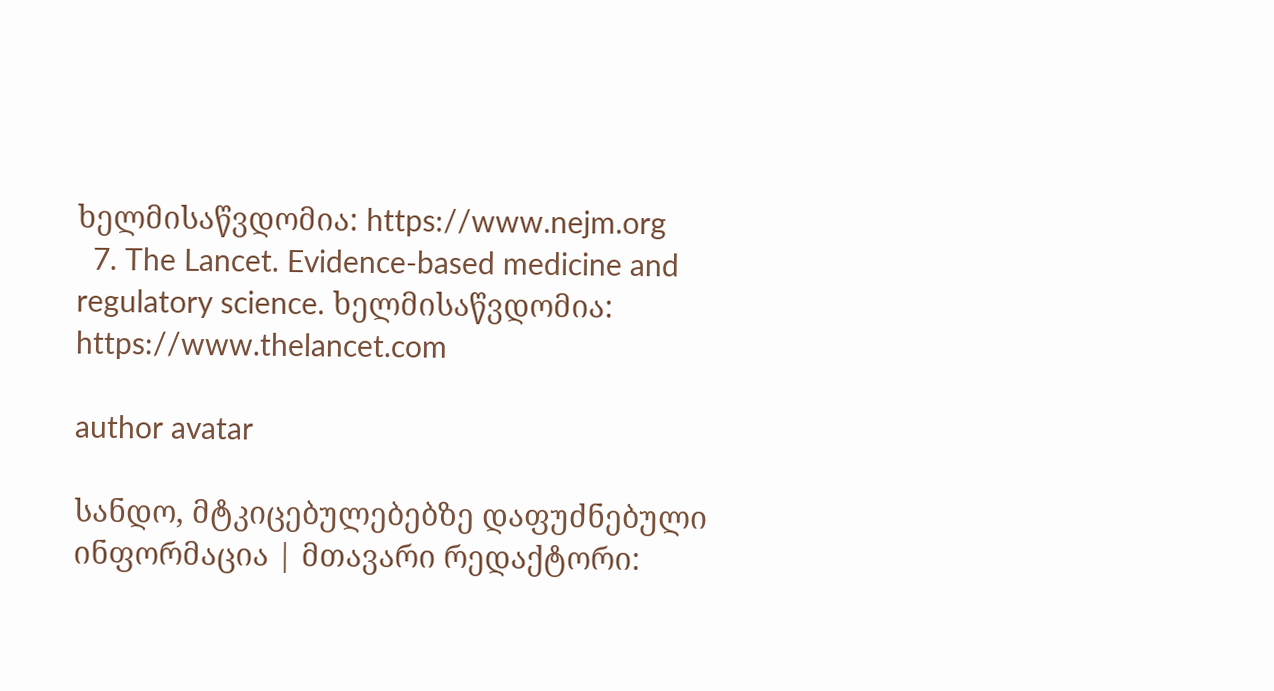ხელმისაწვდომია: https://www.nejm.org
  7. The Lancet. Evidence-based medicine and regulatory science. ხელმისაწვდომია: https://www.thelancet.com

author avatar

სანდო, მტკიცებულებებზე დაფუძნებული ინფორმაცია | მთავარი რედაქტორი: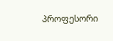პროფესორი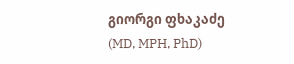გიორგი ფხაკაძე (MD, MPH, PhD)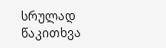სრულად წაკითხვა